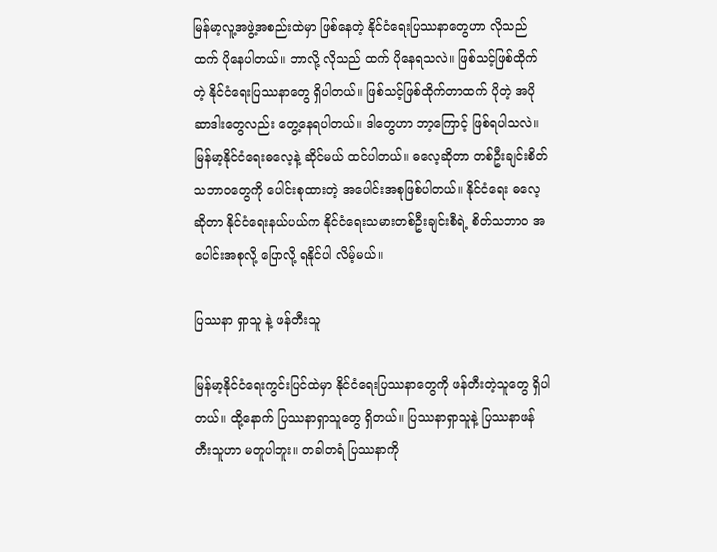မြန်မာ့လူ့အဖွဲ့အစည်းထဲမှာ ဖြစ်နေတဲ့ နိုင်ငံရေးပြဿနာတွေဟာ လိုသည်ထက် ပိုနေပါတယ်။ ဘာလို့ လိုသည် ထက် ပိုနေရသလဲ။ ဖြစ်သင့်ဖြစ်ထိုက်တဲ့ နိုင်ငံရေးပြဿနာတွေ ရှိပါတယ်။ ဖြစ်သင့်ဖြစ်ထိုက်တာထက် ပိုတဲ့ အပိုဆာဒါးတွေလည်း တွေ့နေရပါတယ်။ ဒါတွေဟာ ဘာ့ကြောင့် ဖြစ်ရပါသလဲ။ မြန်မာ့နိုင်ငံရေးဓလေ့နဲ့ ဆိုင်မယ် ထင်ပါတယ်။ ဓလေ့ဆိုတာ တစ်ဦးချင်းစိတ်သဘာဝတွေကို ပေါင်းစုထားတဲ့ အပေါင်းအစုဖြစ်ပါတယ်။ နိုင်ငံရေး ဓလေ့ဆိုတာ နိုင်ငံရေးနယ်ပယ်က နိုင်ငံရေးသမားတစ်ဦးချင်းစီရဲ့ စိတ်သဘာဝ အပေါင်းအစုလို့ ပြောလို့ ရနိုင်ပါ လိမ့်မယ်။

ပြဿနာ ရှာသူ နဲ့ ဖန်တီးသူ

မြန်မာ့နိုင်ငံရေးကွင်းပြင်ထဲမှာ နိုင်ငံရေးပြဿနာတွေကို ဖန်တီးတဲ့သူတွေ ရှိပါတယ်။ ထို့နောက် ပြဿနာရှာသူတွေ ရှိတယ်။ ပြဿနာရှာသူနဲ့ ပြဿနာဖန်တီးသူဟာ မတူပါဘူး။ တခါတရံ ပြဿနာကို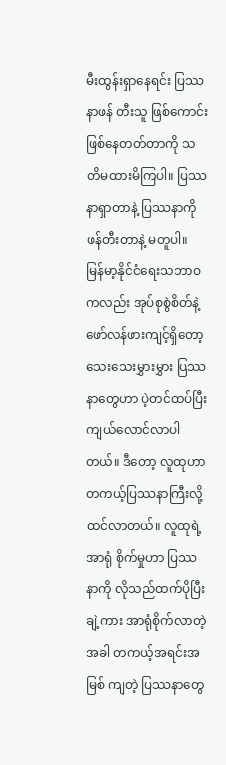မီးထွန်းရှာနေရင်း ပြဿနာဖန် တီးသူ ဖြစ်ကောင်းဖြစ်နေတတ်တာကို သတိမထားမိကြပါ။ ပြဿနာရှာတာနဲ့ ပြဿနာကို ဖန်တီးတာနဲ့ မတူပါ။ မြန်မာ့နိုင်ငံရေးသဘာဝကလည်း အုပ်စုစွဲစိတ်နဲ့ ဖော်လန်ဖားကျင့်ရှိတော့ သေးသေးမွှားမွှား ပြဿနာတွေဟာ ပဲ့တင်ထပ်ပြီး ကျယ်လောင်လာပါတယ်။ ဒီတော့ လူထုဟာ တကယ့်ပြဿနာကြီးလို့ ထင်လာတယ်။ လူထုရဲ့ အာရုံ စိုက်မှုဟာ ပြဿနာကို လိုသည်ထက်ပိုပြီး ချဲ့ကား အာရုံစိုက်လာတဲ့အခါ တကယ့်အရင်းအမြစ် ကျတဲ့ ပြဿနာတွေ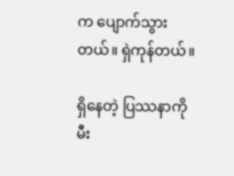က ပျောက်သွားတယ်။ ရှဲကုန်တယ်။

ရှိနေတဲ့ ပြဿနာကို မီး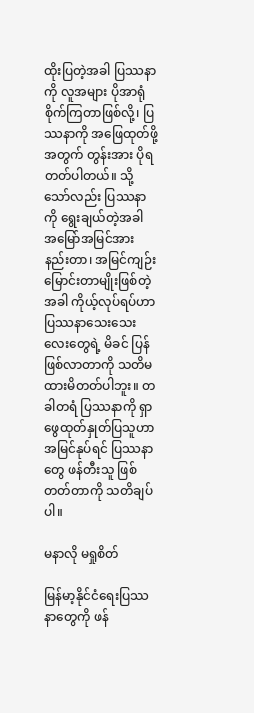ထိုးပြတဲ့အခါ ပြဿနာကို လူအများ ပိုအာရုံစိုက်ကြတာဖြစ်လို့၊ ပြဿနာကို အဖြေထုတ်ဖို့ အတွက် တွန်းအား ပိုရတတ်ပါတယ်။ သို့သော်လည်း ပြဿနာကို ရွေးချယ်တဲ့အခါ အမြော်အမြင်အားနည်းတာ၊ အမြင်ကျဉ်းမြောင်းတာမျိုးဖြစ်တဲ့အခါ ကိုယ့်လုပ်ရပ်ဟာ ပြဿနာသေးသေးလေးတွေရဲ့ မိခင် ပြန်ဖြစ်လာတာကို သတိမထားမိတတ်ပါဘူး။ တခါတရံ ပြဿနာကို ရှာဖွေထုတ်နှုတ်ပြသူဟာ အမြင်နုပ်ရင် ပြဿနာတွေ ဖန်တီးသူ ဖြစ်တတ်တာကို သတိချပ်ပါ။

မနာလို မရှုစိတ်

မြန်မာ့နိုင်ငံရေးပြဿနာတွေကို ဖန်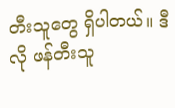တီးသူတွေ ရှိပါတယ်။ ဒီလို ဖန်တီးသူ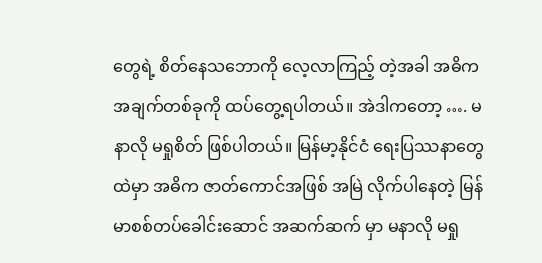တွေရဲ့ စိတ်နေသဘောကို လေ့လာကြည့် တဲ့အခါ အဓိက အချက်တစ်ခုကို ထပ်တွေ့ရပါတယ်။ အဲဒါကတော့ …. မနာလို မရှုစိတ် ဖြစ်ပါတယ်။ မြန်မာ့နိုင်ငံ ရေးပြဿနာတွေထဲမှာ အဓိက ဇာတ်ကောင်အဖြစ် အမြဲ လိုက်ပါနေတဲ့ မြန်မာစစ်တပ်ခေါင်းဆောင် အဆက်ဆက် မှာ မနာလို မရှု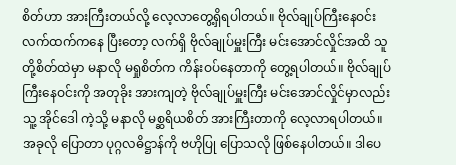စိတ်ဟာ အားကြီးတယ်လို့ လေ့လာတွေ့ရှိရပါတယ်။ ဗိုလ်ချုပ်ကြီးနေဝင်း လက်ထက်ကနေ ပြီးတော့ လက်ရှိ ဗိုလ်ချုပ်မှူးကြီး မင်းအောင်လှိုင်အထိ သူတို့စိတ်ထဲမှာ မနာလို မရှုစိတ်က ကိန်းဝပ်နေတာကို တွေ့ရပါတယ်။ ဗိုလ်ချုပ်ကြီးနေဝင်းကို အတုခိုး အားကျတဲ့ ဗိုလ်ချုပ်မှူးကြီး မင်းအောင်လှိုင်မှာလည်း သူ့ အိုင်ဒေါ ကဲ့သို့ မနာလို မစ္ဆရိယစိတ် အားကြီးတာကို လေ့လာရပါတယ်။ အခုလို ပြောတာ ပုဂ္ဂလဓိဋ္ဌာန်ကို ဗဟိုပြု ပြောသလို ဖြစ်နေပါတယ်။ ဒါပေ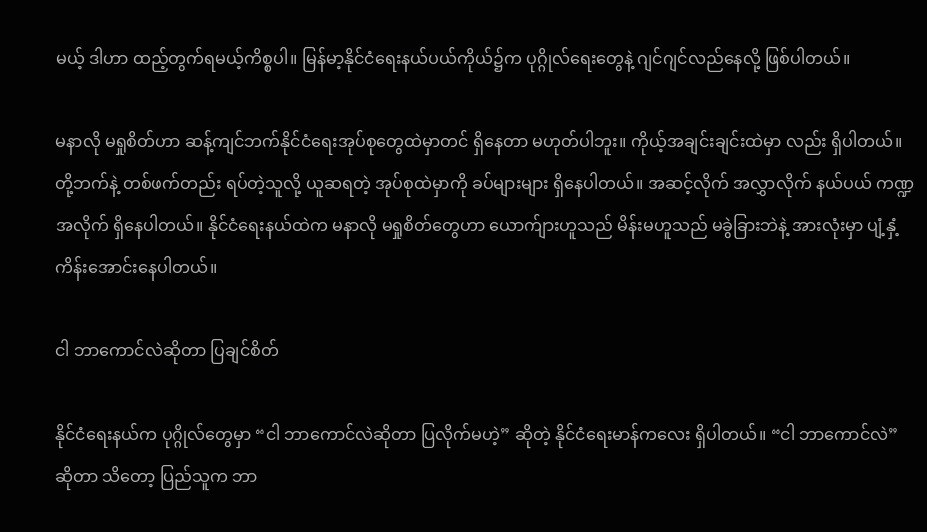မယ့် ဒါဟာ ထည့်တွက်ရမယ့်ကိစ္စပါ။ မြန်မာ့နိုင်ငံရေးနယ်ပယ်ကိုယ်၌က ပုဂ္ဂိုလ်ရေးတွေနဲ့ ဂျင်ဂျင်လည်နေလို့ ဖြစ်ပါတယ်။

မနာလို မရှုစိတ်ဟာ ဆန့်ကျင်ဘက်နိုင်ငံရေးအုပ်စုတွေထဲမှာတင် ရှိနေတာ မဟုတ်ပါဘူး။ ကိုယ့်အချင်းချင်းထဲမှာ လည်း ရှိပါတယ်။ တို့ဘက်နဲ့ တစ်ဖက်တည်း ရပ်တဲ့သူလို့ ယူဆရတဲ့ အုပ်စုထဲမှာကို ခပ်များများ ရှိနေပါတယ်။ အဆင့်လိုက် အလွှာလိုက် နယ်ပယ် ကဏ္ဍအလိုက် ရှိနေပါတယ်။ နိုင်ငံရေးနယ်ထဲက မနာလို မရှုစိတ်တွေဟာ ယောက်ျားဟူသည် မိန်းမဟူသည် မခွဲခြားဘဲနဲ့ အားလုံးမှာ ပျံ့နှံ့ ကိန်းအောင်းနေပါတယ်။

ငါ ဘာကောင်လဲဆိုတာ ပြချင်စိတ်

နိုင်ငံရေးနယ်က ပုဂ္ဂိုလ်တွေမှာ “ငါ ဘာကောင်လဲဆိုတာ ပြလိုက်မဟဲ့” ဆိုတဲ့ နိုင်ငံရေးမာန်ကလေး ရှိပါတယ်။ “ငါ ဘာကောင်လဲ” ဆိုတာ သိတော့ ပြည်သူက ဘာ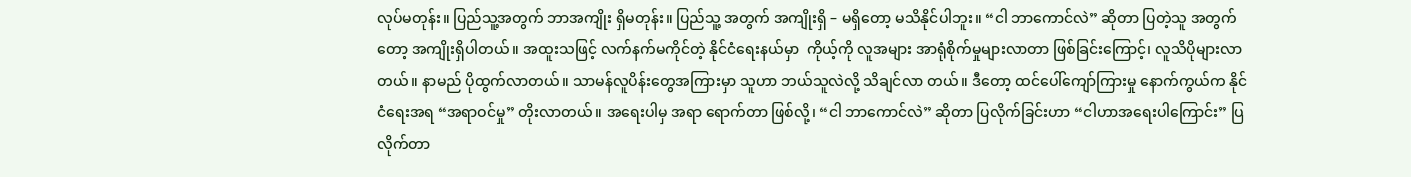လုပ်မတုန်း။ ပြည်သူ့အတွက် ဘာအကျိုး ရှိမတုန်း။ ပြည်သူ့ အတွက် အကျိုးရှိ – မရှိတော့ မသိနိုင်ပါဘူး။ “ငါ ဘာကောင်လဲ” ဆိုတာ ပြတဲ့သူ အတွက်တော့ အကျိုးရှိပါတယ်။ အထူးသဖြင့် လက်နက်မကိုင်တဲ့ နိုင်ငံရေးနယ်မှာ  ကိုယ့်ကို လူအများ အာရုံစိုက်မှုများလာတာ ဖြစ်ခြင်းကြောင့်၊ လူသိပိုများလာတယ်။ နာမည် ပိုထွက်လာတယ်။ သာမန်လူပိန်းတွေအကြားမှာ သူဟာ ဘယ်သူလဲလို့ သိချင်လာ တယ်။ ဒီတော့ ထင်ပေါ်ကျော်ကြားမှု နောက်ကွယ်က နိုင်ငံရေးအရ “အရာဝင်မှု” တိုးလာတယ်။ အရေးပါမှ အရာ ရောက်တာ ဖြစ်လို့၊ “ငါ ဘာကောင်လဲ” ဆိုတာ ပြလိုက်ခြင်းဟာ “ငါဟာအရေးပါကြောင်း” ပြလိုက်တာ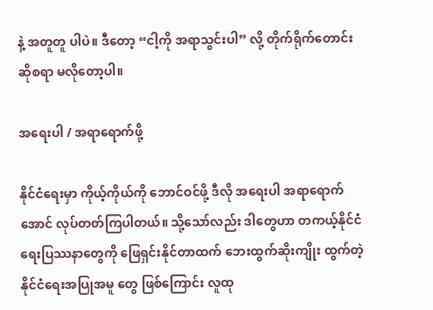နဲ့ အတူတူ ပါပဲ။ ဒီတော့ “ငါ့ကို အရာသွင်းပါ” လို့ တိုက်ရိုက်တောင်းဆိုစရာ မလိုတော့ပါ။

အရေးပါ / အရာရောက်ဖို့

နိုင်ငံရေးမှာ ကိုယ့်ကိုယ်ကို ဘောင်ဝင်ဖို့ ဒီလို အရေးပါ အရာရောက်အောင် လုပ်တတ်ကြပါတယ်။ သို့သော်လည်း ဒါတွေဟာ တကယ့်နိုင်ငံရေးပြဿနာတွေကို ဖြေရှင်းနိုင်တာထက် ဘေးထွက်ဆိုးကျိုး ထွက်တဲ့ နိုင်ငံရေးအပြုအမူ တွေ ဖြစ်ကြောင်း လူထု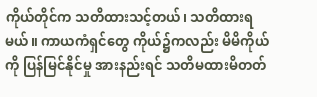ကိုယ်တိုင်က သတိထားသင့်တယ်၊ သတိထားရမယ်။ ကာယကံရှင်တွေ ကိုယ်၌ကလည်း မိမိကိုယ်ကို ပြန်မြင်နိုင်မှု အားနည်းရင် သတိမထားမိတတ်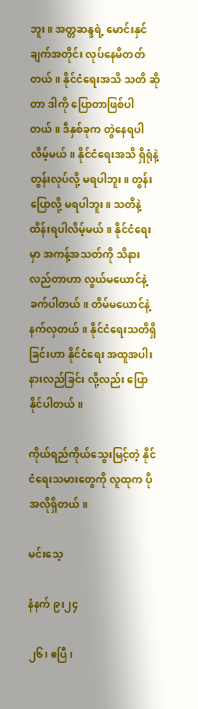ဘူး။ အတ္တဆန္ဒရဲ့ မောင်းနှင်ချက်အတိုင်း လုပ်နေမိတတ် တယ်။ နိုင်ငံရေးအသိ သတိ ဆိုတာ ဒါကို ပြောတာဖြစ်ပါတယ်။ ဒီနှစ်ခုက တွဲနေရပါလိမ့်မယ်။ နိုင်ငံရေးအသိ ရှိရုံနဲ့ တွန်းလုပ်လို့ မရပါဘူး။ တွန်းပြောလို့ မရပါဘူး။ သတိနဲ့ ထိန်းရပါလိမ့်မယ်။ နိုင်ငံရေးမှာ အကန့်အသတ်ကို သိနား လည်တာဟာ လွယ်မယောင်နဲ့ ခက်ပါတယ်။ တိမ်မယောင်နဲ့ နက်လှတယ်။ နိုင်ငံရေးသတိရှိခြင်းဟာ နိုင်ငံရေး အထူအပါးနားလည်ခြင်း လို့လည်း ပြောနိုင်ပါတယ်။

ကိုယ်ရည်ကိုယ်သွေးမြင့်တဲ့ နိုင်ငံရေးသမားတွေကို လူထုက ပိုအလိုရှိတယ်။

မင်းသေ့

နံနက် ၉း၂၄

၂၆၊ ဧပြီ၊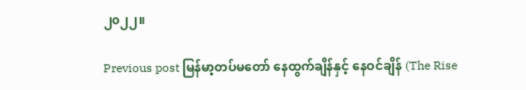၂၀၂၂။

Previous post မြန်မာ့တပ်မတော် နေထွက်ချိန်နှင့် နေဝင်ချိန် (The Rise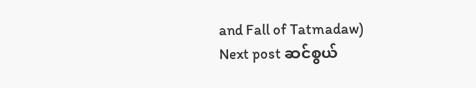and Fall of Tatmadaw)
Next post ဆင်စွယ်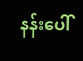နန်းပေါ်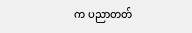က ပညာတတ်